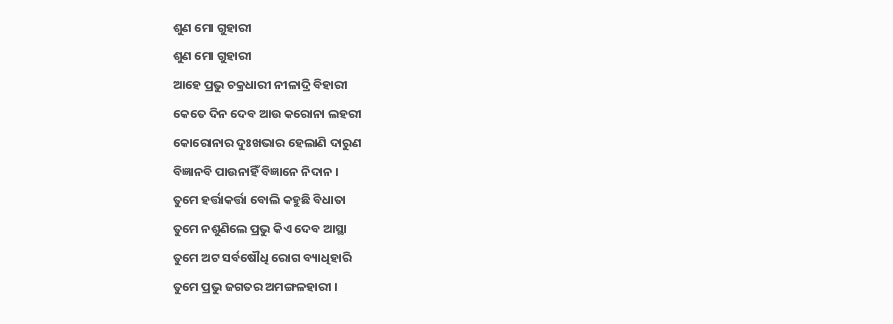ଶୁଣ ମୋ ଗୁହାରୀ
ଶୁଣ ମୋ ଗୁହାରୀ
ଆହେ ପ୍ରଭୁ ଚକ୍ରଧାରୀ ନୀଳାଦ୍ରି ବିହାରୀ
କେତେ ଦିନ ଦେବ ଆଉ କରୋନା ଲହରୀ
କୋରୋନାର ଦୁଃଖଭାର ହେଲାଣି ଦାରୁଣ
ବିଜ୍ଞାନବି ପାଉନାହିଁ ବିଜ୍ଞାନେ ନିଦାନ ।
ତୁମେ ହର୍ତ୍ତାକର୍ତ୍ତା ବୋଲି କହୁଛି ବିଧାତା
ତୁମେ ନଶୁଣିଲେ ପ୍ରଭୁ କିଏ ଦେବ ଆସ୍ଥା
ତୁମେ ଅଟ ସର୍ବଷୌଧି ରୋଗ ବ୍ୟାଧିହାରି
ତୁମେ ପ୍ରଭୁ ଜଗତର ଅମଙ୍ଗଳହାରୀ ।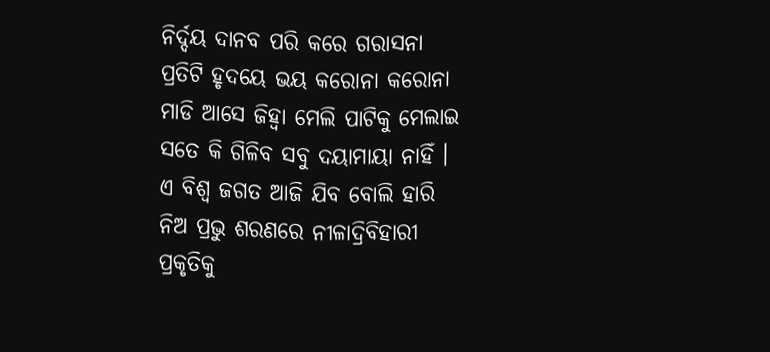ନିର୍ଦ୍ଦୟ ଦାନବ ପରି କରେ ଗରାସନା
ପ୍ରତିଟି ହୃଦୟେ ଭୟ କରୋନା କରୋନା
ମାଡି ଆସେ ଜିହ୍ଵା ମେଲି ପାଟିକୁ ମେଲାଇ
ସତେ କି ଗିଳିବ ସବୁ ଦୟାମାୟା ନାହିଁ ।
ଏ ବିଶ୍ୱ ଜଗତ ଆଜି ଯିବ ବୋଲି ହାରି
ନିଅ ପ୍ରଭୁ ଶରଣରେ ନୀଳାଦ୍ରିବିହାରୀ
ପ୍ରକୃତିକୁ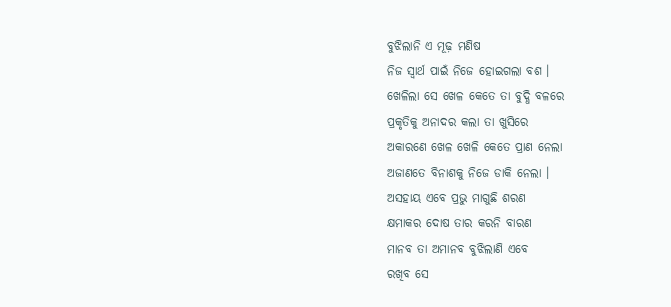ବୁଝିଲାନି ଏ ମୂଢ଼ ମଣିଷ
ନିଜ ସ୍ୱାର୍ଥ ପାଇଁ ନିଜେ ହୋଇଗଲା ବଶ ।
ଖେଳିଲା ସେ ଖେଳ କେତେ ତା ବୁଦ୍ଧି ବଳରେ
ପ୍ରକୃତିକୁ ଅନାଦର କଲା ତା ଖୁସିରେ
ଅକାରଣେ ଖେଳ ଖେଳି କେତେ ପ୍ରାଣ ନେଲା
ଅଜାଣତେ ବିନାଶକୁ ନିଜେ ଡାକି ନେଲା ।
ଅସହାୟ ଏବେ ପ୍ରଭୁ ମାଗୁଛି ଶରଣ
କ୍ଷମାକର ଦୋଷ ତାର କରନି ବାରଣ
ମାନବ ତା ଅମାନବ ବୁଝିଲାଣି ଏବେ
ରଖିବ ସେ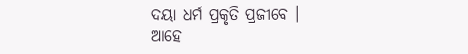ଦୟା ଧର୍ମ ପ୍ରକୃତି ପ୍ରଜୀବେ ।
ଆହେ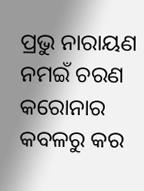ପ୍ରଭୁ ନାରାୟଣ ନମଇଁ ଚରଣ
କରୋନାର କବଳରୁ କର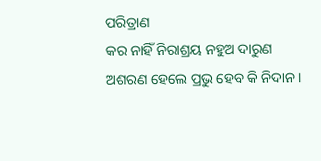ପରିତ୍ରାଣ
କର ନାହିଁ ନିରାଶ୍ରୟ ନହୁଅ ଦାରୁଣ
ଅଶରଣ ହେଲେ ପ୍ରଭୁ ହେବ କି ନିଦାନ ।